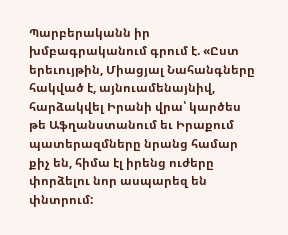Պարբերականն իր խմբագրականում գրում է. «Ըստ երեւույթին, Միացյալ Նահանգները հակված է, այնուամենայնիվ, հարձակվել Իրանի վրա՝ կարծես թե Աֆղանստանում եւ Իրաքում պատերազմները նրանց համար քիչ են, հիմա էլ իրենց ուժերը փորձելու նոր ասպարեզ են փնտրում: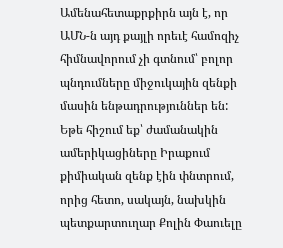Ամենահետաքրքիրն այն է, որ ԱՄՆ-ն այդ քայլի որեւէ համոզիչ հիմնավորում չի գտնում՝ բոլոր պնդումները միջուկային զենքի մասին ենթադրություններ են: Եթե հիշում եք՝ ժամանակին ամերիկացիները Իրաքում քիմիական զենք էին փնտրում, որից հետո, սակայն, նախկին պետքարտուղար Քոլին Փաուելը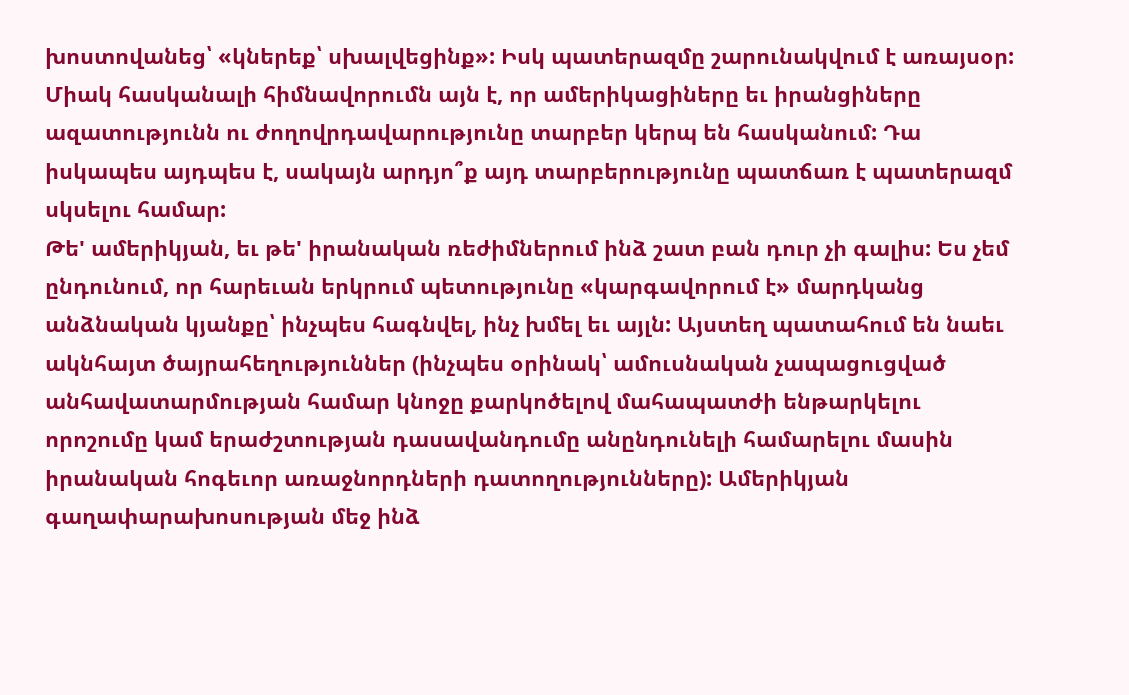խոստովանեց՝ «կներեք՝ սխալվեցինք»: Իսկ պատերազմը շարունակվում է առայսօր: Միակ հասկանալի հիմնավորումն այն է, որ ամերիկացիները եւ իրանցիները ազատությունն ու ժողովրդավարությունը տարբեր կերպ են հասկանում: Դա իսկապես այդպես է, սակայն արդյո՞ք այդ տարբերությունը պատճառ է պատերազմ սկսելու համար:
Թե' ամերիկյան, եւ թե' իրանական ռեժիմներում ինձ շատ բան դուր չի գալիս: Ես չեմ ընդունում, որ հարեւան երկրում պետությունը «կարգավորում է» մարդկանց անձնական կյանքը՝ ինչպես հագնվել, ինչ խմել եւ այլն: Այստեղ պատահում են նաեւ ակնհայտ ծայրահեղություններ (ինչպես օրինակ՝ ամուսնական չապացուցված անհավատարմության համար կնոջը քարկոծելով մահապատժի ենթարկելու որոշումը կամ երաժշտության դասավանդումը անընդունելի համարելու մասին իրանական հոգեւոր առաջնորդների դատողությունները): Ամերիկյան գաղափարախոսության մեջ ինձ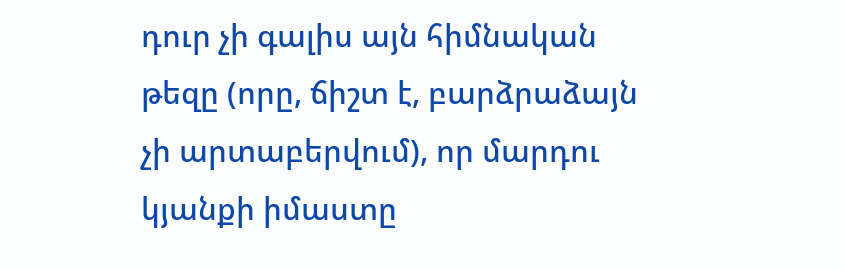դուր չի գալիս այն հիմնական թեզը (որը, ճիշտ է, բարձրաձայն չի արտաբերվում), որ մարդու կյանքի իմաստը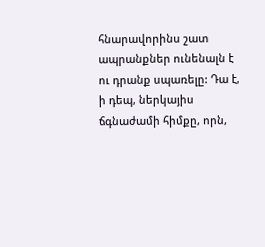հնարավորինս շատ ապրանքներ ունենալն է ու դրանք սպառելը: Դա է, ի դեպ, ներկայիս ճգնաժամի հիմքը, որն,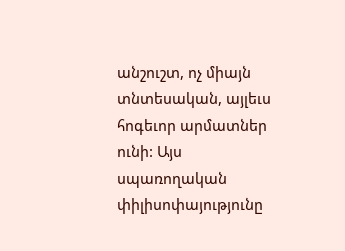անշուշտ, ոչ միայն տնտեսական, այլեւս հոգեւոր արմատներ ունի: Այս սպառողական փիլիսոփայությունը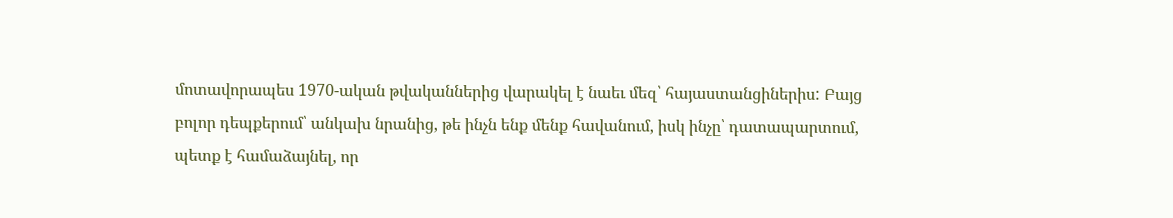մոտավորապես 1970-ական թվականներից վարակել է նաեւ մեզ՝ հայաստանցիներիս: Բայց բոլոր դեպքերում՝ անկախ նրանից, թե ինչն ենք մենք հավանում, իսկ ինչը՝ դատապարտում, պետք է համաձայնել, որ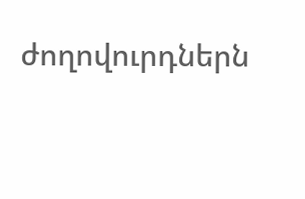ժողովուրդներն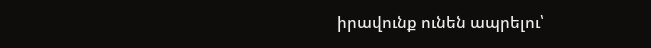իրավունք ունեն ապրելու՝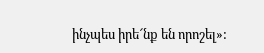ինչպես իրե՜նք են որոշել»: